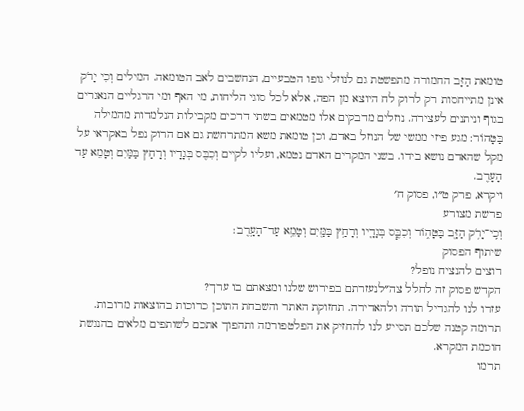טומאת הַזָּב החמורה מתפשטת גם לנוזלי גופו הטבעיים, הנחשבים לאב הטומאה. המילים וְכִי יָרֹק אינן מתייחסות רק לרוק לח היוצא מן הפה, אלא לכל סוגי הליחות, מי האף ומי הרגליים הנאגרים בגוף וניתנים לעצירה. נוזלים מדבקים אלו מטמאים בשתי דרכים מקבילות הנלמדות מהמילה בַּטָּהוֹר: מגע פיזי ממשי של הנוזל באדם, וכן טומאת משא המתרחשת גם אם הרוק נפל באקראי על מקל שהאדם נושא בידו. בשני המקרים האדם נטמא, ועליו לקיים וְכִבֶּס בְּגָדָיו וְרָחַץ בַּמַּיִם וְטָמֵא עַד הָעָרֶב.
ויקרא, פרק ט״ו, פסוק ח׳
פרשת מצורע
וְכִֽי־יָרֹ֥ק הַזָּ֖ב בַּטָּה֑וֹר וְכִבֶּ֧ס בְּגָדָ֛יו וְרָחַ֥ץ בַּמַּ֖יִם וְטָמֵ֥א עַד־הָעָֽרֶב׃
שיתוף הפסוק
רוצים להנציח נופל?
הקדש פסוק זה לחלל צה״לנעזרתם בפירוש שלנו ומצאתם בו ערך?
עזרו לנו להגדיל תורה ולהאדירה. תחזוקת האתר והשבחת התוכן כרוכות בהוצאות מרובות. תרומה קטנה שלכם תסייע לנו להחזיק את הפלטפורמה ותהפוך אתכם לשותפים מלאים בהנגשת חוכמת המקרא.
תרמו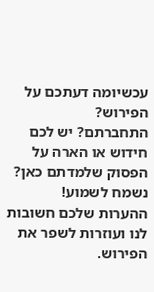עכשיומה דעתכם על הפירוש?
התחברתם? יש לכם חידוש או הארה על הפסוק שלמדתם כאן? נשמח לשמוע!
ההערות שלכם חשובות לנו ועוזרות לשפר את הפירוש.